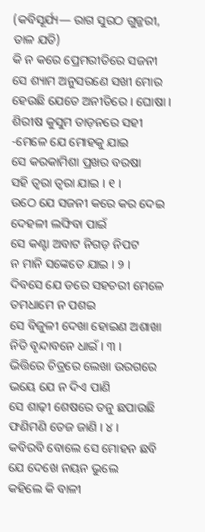(କବିସୂର୍ଯ୍ୟ— ରାଗ ସୁରଠ ଗୁଜ୍ଜରୀ, ତାଳ ଯତି)
କି ନ କରେ ପ୍ରେମରୀତିରେ ସଜନୀ
ସେ ଶ୍ୟାମ ଅନୁସରଣେ ସଖୀ ମୋର
ହେଉଛି ଯେତେ ଅନୀତିରେ । ଘୋଷା ।
ଶିରୀଷ କୁସୁମ ତାଡ଼ନରେ ସହୀ
-ମେଳେ ଯେ ମୋହକୁ ଯାଇ
ସେ କରକାମିଶା ପ୍ରଖର ବରଷା
ସହି ତ୍ୱରା ତ୍ୱରା ଯାଇ । ୧ ।
ଉଠେ ଯେ ସଜନୀ କରେ କର ଦେଇ
ଦେହଳୀ ଲଙ୍ଘିବା ପାଇଁ
ସେ କଣ୍ଟା ଅବାଟ ନିଗଡ଼ ନିପଟ
ନ ମାନି ସଙ୍କେତେ ଯାଇ । ୨ ।
ଦିବସେ ଯେ ଡରେ ସହଚରୀ ମେଳେ
ତମଧାମେ ନ ପଶଇ
ସେ ବିଜୁଳୀ ଦେଖା ହୋଇଣ ଅଶାଖା
ନିତି ବୃନ୍ଦାବନେ ଧାଇଁ । ୩ ।
ଭିତ୍ତିରେ ଚିତ୍ରରେ ଲେଖା ଉରଗରେ
ଭୟେ ଯେ ନ ଦିଏ ପାଣି
ସେ ଶାଢ଼ୀ ଶେଷରେ ତନୁ ଛପାଉଛି
ଫଣିମଣି ତେଜ ଜାଣି । ୪ ।
କବିରବି ବୋଲେ ସେ ମୋହନ ଛବି
ଯେ ଦେଖେ ନୟନ ଭୁଲେ
କହିଲେ କି ବାଳୀ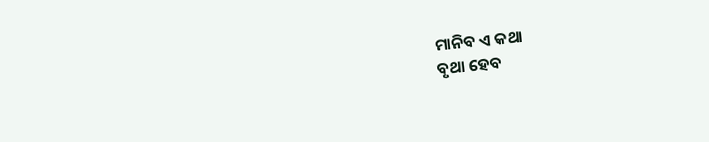ମାନିବ ଏ କଥା
ବୃଥା ହେବ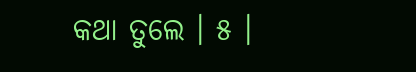କଥା ତୁଲେ । ୫ ।